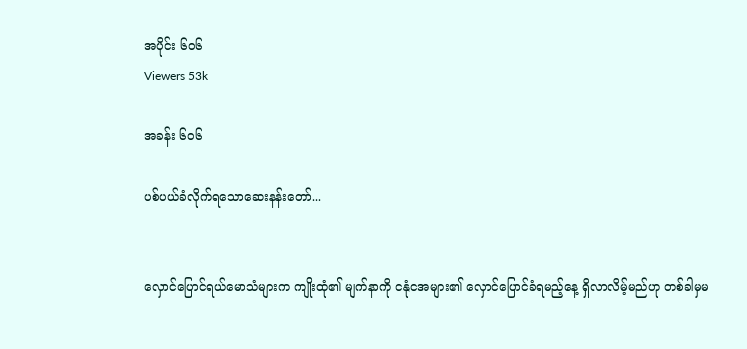အပိုင်း ၆၀၆
Viewers 53k

အခန်း ၆၀၆

ပစ်ပယ်ခံလိုက်ရသောဆေးနန်းတော်...


လှောင်ပြောင်ရယ်မောသံများက ကျိုးထုံ၏ မျက်နာကို ငနုံငအများ၏ လှောင်ပြောင်ခံရမည့်နေ့ ရှိလာလိမ့်မည်ဟု တစ်ခါမှမ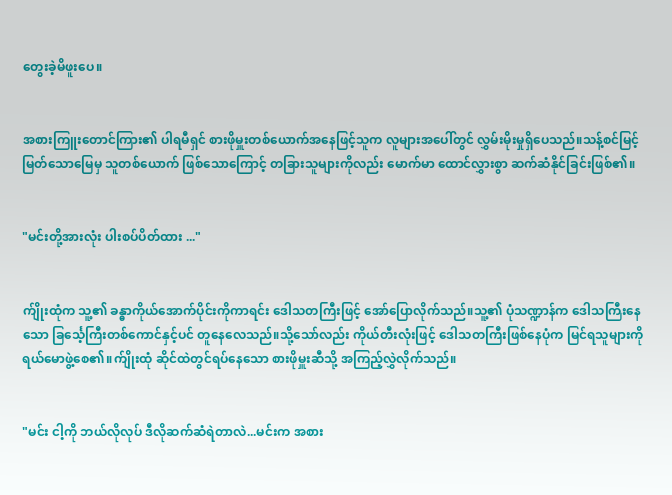တွေးခဲ့မိဖူးပေ။


အစားကြူးတောင်ကြား၏ ပါရမီရှင် စားဖိုမှူးတစ်ယောက်အနေဖြင့်သူက လူများအပေါ်တွင် လွှမ်းမိုးမှုရှိပေသည်။သန့်စင်မြင့်မြတ်သောမြေမှ သူတစ်ယောက် ဖြစ်သောကြောင့် တခြားသူများကိုလည်း မောက်မာ ထောင်လွှားစွာ ဆက်ဆံနိုင်ခြင်းဖြစ်၏။


"မင်းတို့အားလုံး ပါးစပ်ပိတ်ထား ..."


က်ျိုးထုံက သူ့၏ ခန္ဓာကိုယ်အောက်ပိုင်းကိုကာရင်း ဒေါသတကြီးဖြင့် အော်ပြောလိုက်သည်။သူ့၏ ပုံသဏ္ဍာန်က ဒေါသကြီးနေသော ခြင်္သေ့ကြီးတစ်ကောင်နှင့်ပင် တူနေလေသည်။သို့သော်လည်း ကိုယ်တီးလုံးဖြင့် ဒေါသတကြီးဖြစ်နေပုံက မြင်ရသူများကို ရယ်မောဖွဲ့စေ၏။က်ျိုးထုံ ဆိုင်ထဲတွင်ရပ်နေသော စားဖိုမှူးဆီသို့ အကြည့်လွှဲလိုက်သည်။


"မင်း ငါ့ကို ဘယ်လိုလုပ် ဒီလိုဆက်ဆံရဲတာလဲ...မင်းက အစား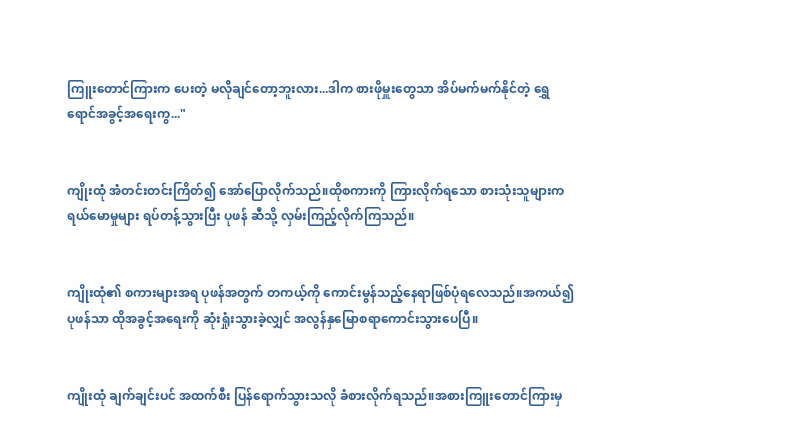ကြူးတောင်ကြားက ပေးတဲ့ မလိုချင်တော့ဘူးလား...ဒါက စားဖိုမှူးတွေသာ အိပ်မက်မက်နိုင်တဲ့ ရွှေရောင်အခွင့်အရေးကွ..."


ကျိုးထုံ အံတင်းတင်းကြိတ်၍ အော်ပြောလိုက်သည်။ထိုစကားကို ကြားလိုက်ရသော စားသုံးသူများက ရယ်မောမှုများ ရပ်တန့်သွားပြီး ပုဖန် ဆီသို့ လှမ်းကြည့်လိုက်ကြသည်။


ကျိုးထုံ၏ စကားများအရ ပုဖန်အတွက် တကယ့်ကို ကောင်းမွန်သည့်နေရာဖြစ်ပုံရလေသည်။အကယ်၍ ပုဖန်သာ ထိုအခွင့်အရေးကို ဆုံးရှုံးသွားခဲ့လျှင် အလွန်နှမြောစရာကောင်းသွားပေပြီ။


ကျိုးထုံ ချက်ချင်းပင် အထက်စီး ပြန်ရောက်သွားသလို ခံစားလိုက်ရသည်။အစားကြူးတောင်ကြားမှ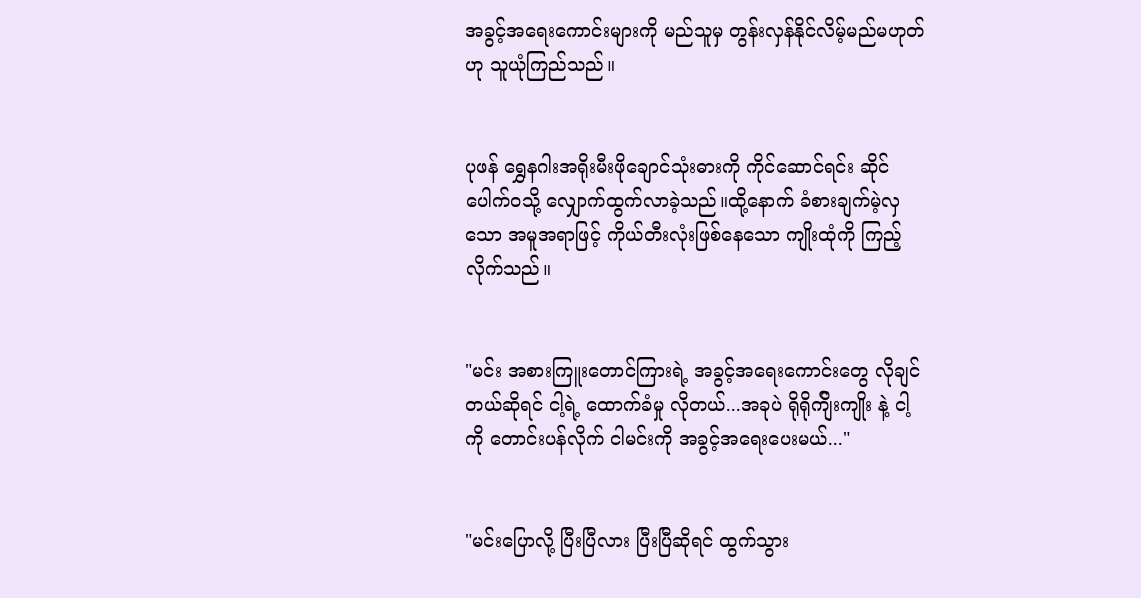အခွင့်အရေးကောင်းများကို မည်သူမှ တွန်းလှန်နိုင်လိမ့်မည်မဟုတ်ဟု သူယုံကြည်သည်။


ပုဖန် ရွှေနဂါးအရိုးမီးဖိုချောင်သုံးဓားကို ကိုင်ဆောင်ရင်း ဆိုင်ပေါက်ဝသို့ လျှောက်ထွက်လာခဲ့သည်။ထို့နောက် ခံစားချက်မဲ့လှသော အမူအရာဖြင့် ကိုယ်တီးလုံးဖြစ်နေသော ကျိုးထုံကို ကြည့်လိုက်သည်။


"မင်း အစားကြူးတောင်ကြားရဲ့ အခွင့်အရေးကောင်းတွေ လိုချင်တယ်ဆိုရင် ငါ့ရဲ့ ထောက်ခံမှု လိုတယ်...အခုပဲ ရိုရိုက်ျိးကျိုး နဲ့ ငါ့ကို တောင်းပန်လိုက် ငါမင်းကို အခွင့်အရေးပေးမယ်..."


"မင်းပြောလို့ ပြီးပြီလား ပြီးပြီဆိုရင် ထွက်သွား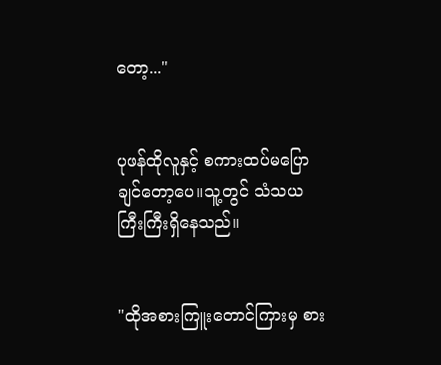တော့..."


ပုဖန်ထိုလူနှင့် စကားထပ်မပြောချင်တော့ပေ။သူ့တွင် သံသယ ကြီးကြီးရှိနေသည်။


"ထိုအစားကြူးတောင်ကြားမှ စား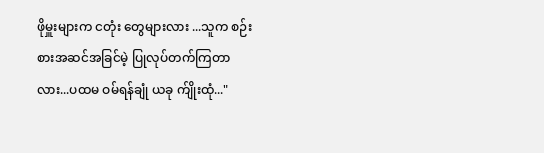ဖိုမှူးများက ငတုံး တွေများလား ...သူက စဉ်းစားအဆင်အခြင်မဲ့ ပြုလုပ်တက်ကြတာလား...ပထမ ဝမ်ရန်ချုံ ယခု က်ျိုးထုံ..."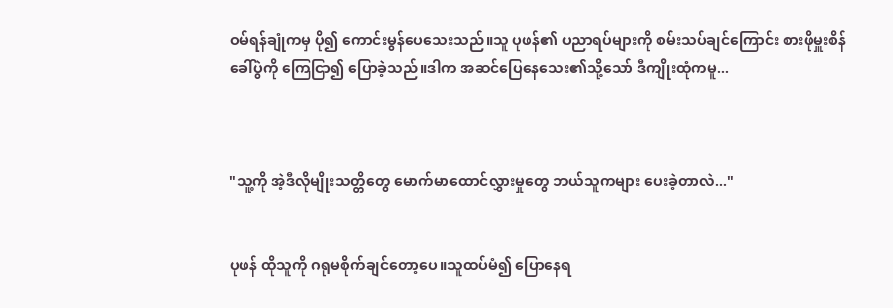ဝမ်ရန်ချုံကမှ ပို၍ ကောင်းမွန်ပေသေးသည်။သူ ပုဖန်၏ ပညာရပ်များကို စမ်းသပ်ချင်ကြောင်း စားဖိုမှူးစိန်ခေါ်ပွဲကို ကြေငြာ၍ ပြောခဲ့သည်။ဒါက အဆင်ပြေနေသေး၏သို့သော် ဒီကျိုးထုံကမူ...



"သူ့ကို အဲ့ဒီလိုမျိုးသတ္တိတွေ မောက်မာထောင်လွှားမှုတွေ ဘယ်သူကများ ပေးခဲ့တာလဲ..."


ပုဖန် ထိုသူကို ဂရုမစိုက်ချင်တော့ပေ။သူထပ်မံ၍ ပြောနေရ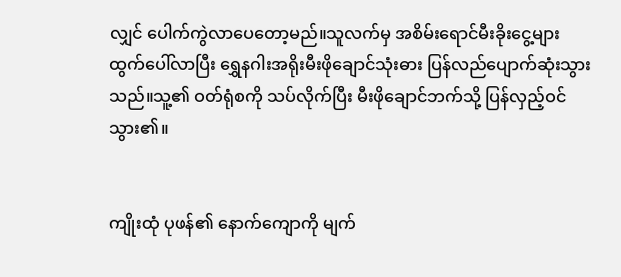လျှင် ပေါက်ကွဲလာပေတော့မည်။သူလက်မှ အစိမ်းရောင်မီးခိုးငွေ့များ ထွက်ပေါ်လာပြီး ရွှေနဂါးအရိုးမီးဖိုချောင်သုံးဓား ပြန်လည်ပျောက်ဆုံးသွားသည်။သူ့၏ ဝတ်ရုံစကို သပ်လိုက်ပြီး မီးဖိုချောင်ဘက်သို့ ပြန်လှည့်ဝင်သွား၏။


ကျိုးထုံ ပုဖန်၏ နောက်ကျောကို မျက်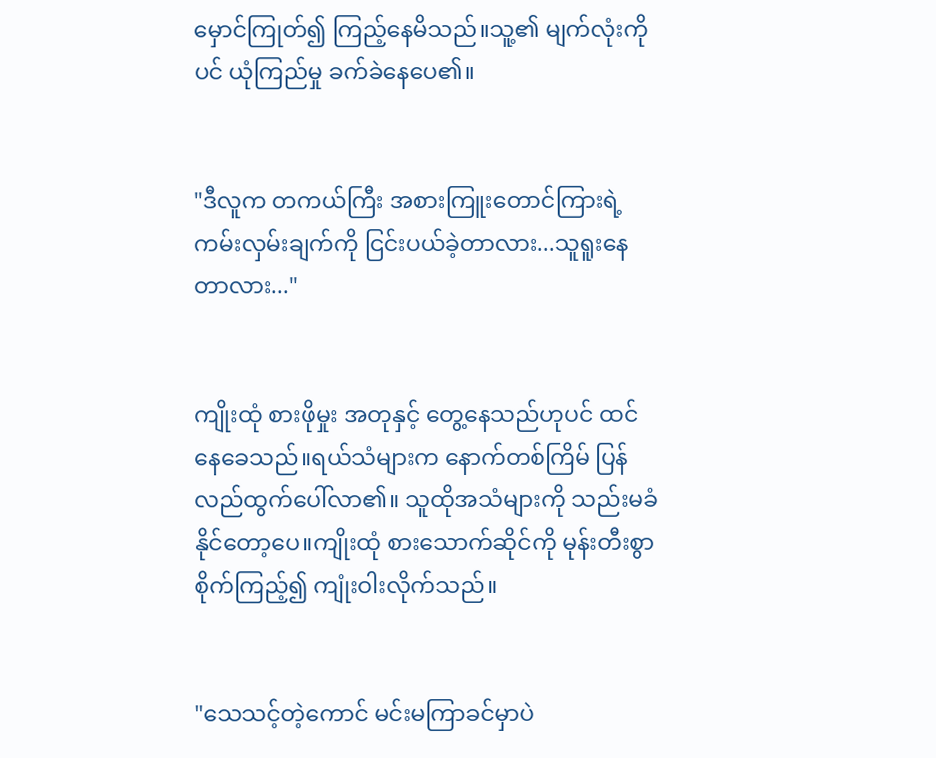မှောင်ကြုတ်၍ ကြည့်နေမိသည်။သူ့၏ မျက်လုံးကိုပင် ယုံကြည်မှု ခက်ခဲနေပေ၏။


"ဒီလူက တကယ်ကြီး အစားကြူးတောင်ကြားရဲ့ ကမ်းလှမ်းချက်ကို ငြင်းပယ်ခဲ့တာလား...သူရူးနေတာလား..."


ကျိုးထုံ စားဖိုမှုး အတုနှင့် တွေ့နေသည်ဟုပင် ထင်နေခေသည်။ရယ်သံများက နောက်တစ်ကြိမ် ပြန်လည်ထွက်ပေါ်လာ၏။ သူထိုအသံများကို သည်းမခံနိုင်တော့ပေ။ကျိုးထုံ စားသောက်ဆိုင်ကို မုန်းတီးစွာ စိုက်ကြည့်၍ ကျုံးဝါးလိုက်သည်။


"သေသင့်တဲ့ကောင် မင်းမကြာခင်မှာပဲ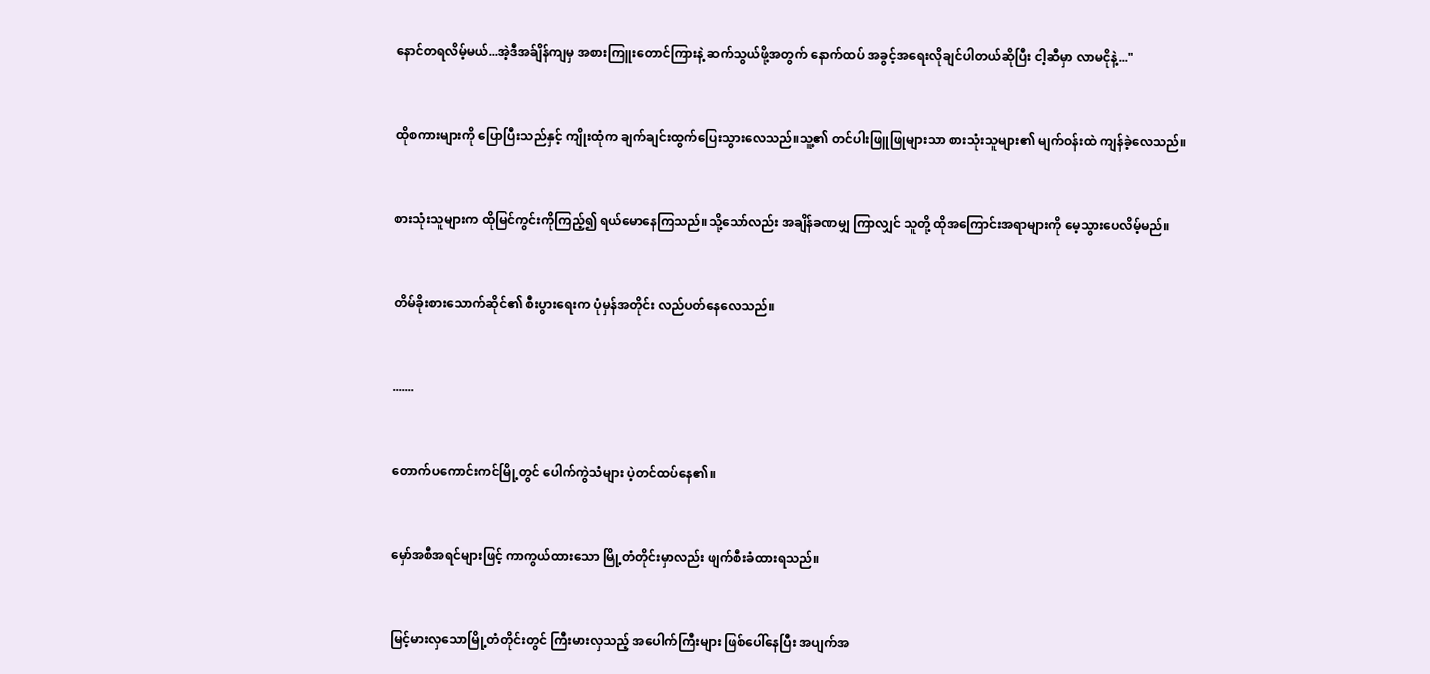နောင်တရလိမ့်မယ်...အဲ့ဒီအခ်ျိန်ကျမှ အစားကြူးတောင်ကြားနဲ့ ဆက်သွယ်ဖို့အတွက် နောက်ထပ် အခွင့်အရေးလိုချင်ပါတယ်ဆိုပြီး ငါ့ဆီမှာ လာမငိုနဲ့..."


ထိုစကားများကို ပြောပြီးသည်နှင့် ကျိုးထုံက ချက်ချင်းထွက်ပြေးသွားလေသည်။သူ့၏ တင်ပါးဖြူဖြုများသာ စားသုံးသူများ၏ မျက်ဝန်းထဲ ကျန်ခဲ့လေသည်။


စားသုံးသူများက ထိုမြင်ကွင်းကိုကြည့်၍ ရယ်မောနေကြသည်။သို့သော်လည်း အချိန်ခဏမျှ ကြာလျှင် သူတို့ ထိုအကြောင်းအရာများကို မေ့သွားပေလိမ့်မည်။


တိမ်ခိုးစားသောက်ဆိုင်၏ စီးပွားရေးက ပုံမှန်အတိုင်း လည်ပတ်နေလေသည်။


.......


တောက်ပကောင်းကင်မြို့တွင် ပေါက်ကွဲသံများ ပဲ့တင်ထပ်နေ၏။


မှော်အစီအရင်များဖြင့် ကာကွယ်ထားသော မြို့တံတိုင်းမှာလည်း ဖျက်စီးခံထားရသည်။


မြင့်မားလှသောမြို့တံတိုင်းတွင် ကြီးမားလှသည့် အပေါက်ကြီးများ ဖြစ်ပေါ်နေပြီး အပျက်အ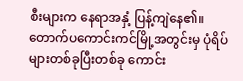စီးများက နေရာအနှံ့ ပြန့်ကျဲနေ၏။တောက်ပကောင်းကင်မြို့အတွင်းမှ ပုံရိပ်များတစ်ခုပြီးတစ်ခု ကောင်း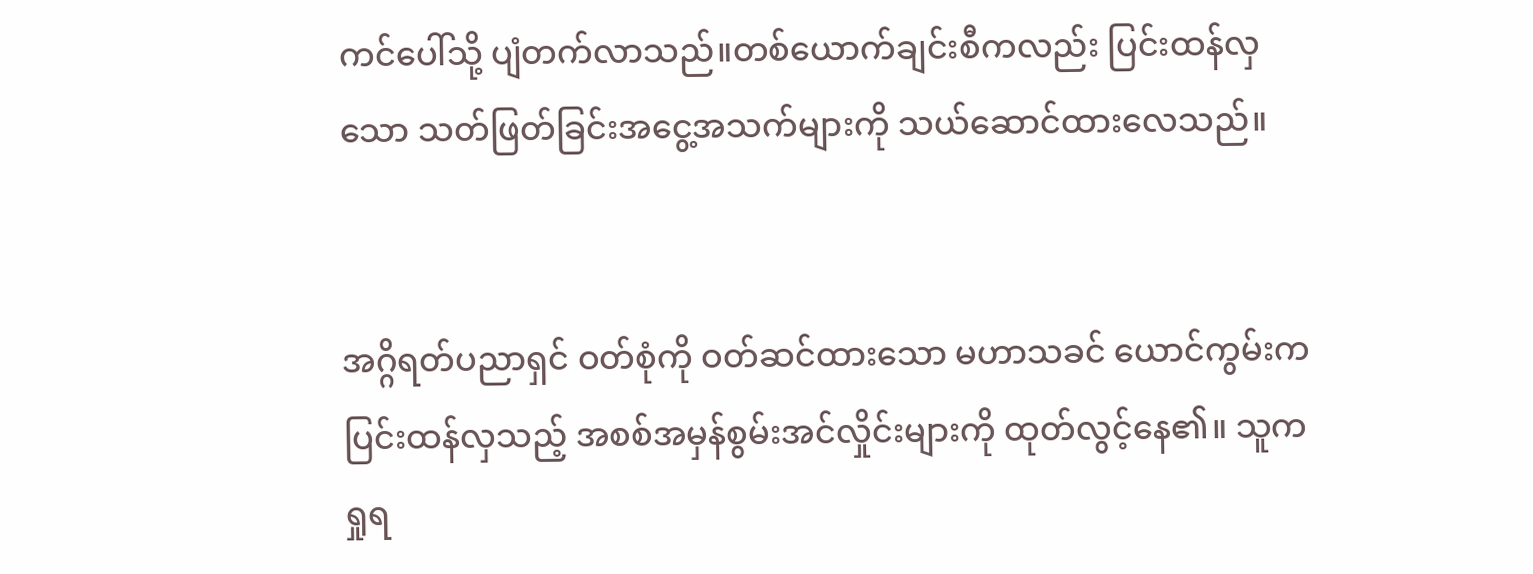ကင်ပေါ်သို့ ပျံတက်လာသည်။တစ်ယောက်ချင်းစီကလည်း ပြင်းထန်လှသော သတ်ဖြတ်ခြင်းအငွေ့အသက်များကို သယ်ဆောင်ထားလေသည်။


အဂ္ဂိရတ်ပညာရှင် ဝတ်စုံကို ဝတ်ဆင်ထားသော မဟာသခင် ယောင်ကွမ်းက ပြင်းထန်လှသည့် အစစ်အမှန်စွမ်းအင်လှိုင်းများကို ထုတ်လွင့်နေ၏။ သူက ရှုရ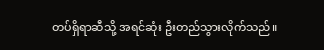တပ်ရှိရာဆီသို့ အရင်ဆုံး ဦးတည်သွားလိုက်သည်။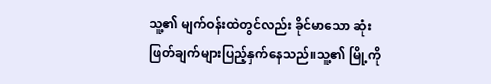သူ့၏ မျက်ဝန်းထဲတွင်လည်း ခိုင်မာသော ဆုံးဖြတ်ချက်များပြည့်နှက်နေသည်။သူ့၏ မြို့ကို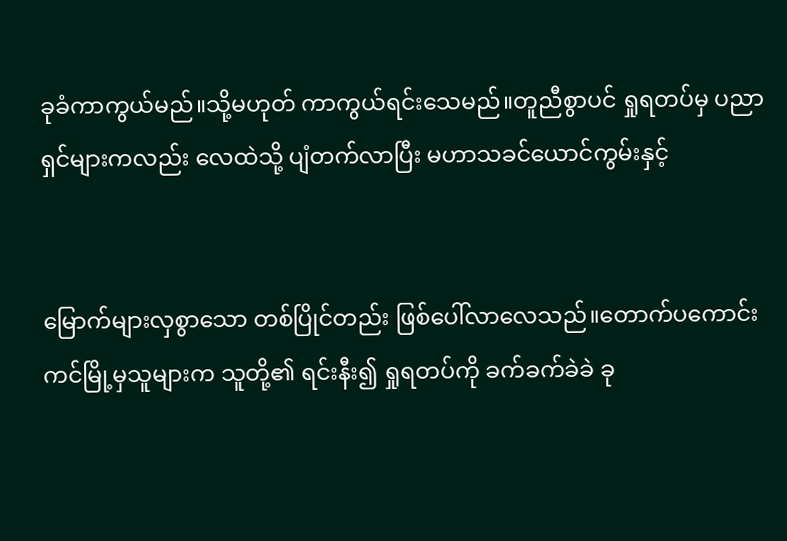ခုခံကာကွယ်မည်။သို့မဟုတ် ကာကွယ်ရင်းသေမည်။တူညီစွာပင် ရှုရတပ်မှ ပညာရှင်များကလည်း လေထဲသို့ ပျံတက်လာပြီး မဟာသခင်ယောင်ကွမ်းနှင့်


မြောက်များလှစွာသော တစ်ပြိုင်တည်း ဖြစ်ပေါ်လာလေသည်။တောက်ပကောင်းကင်မြို့မှသူများက သူတို့၏ ရင်းနီး၍ ရှုရတပ်ကို ခက်ခက်ခဲခဲ ခု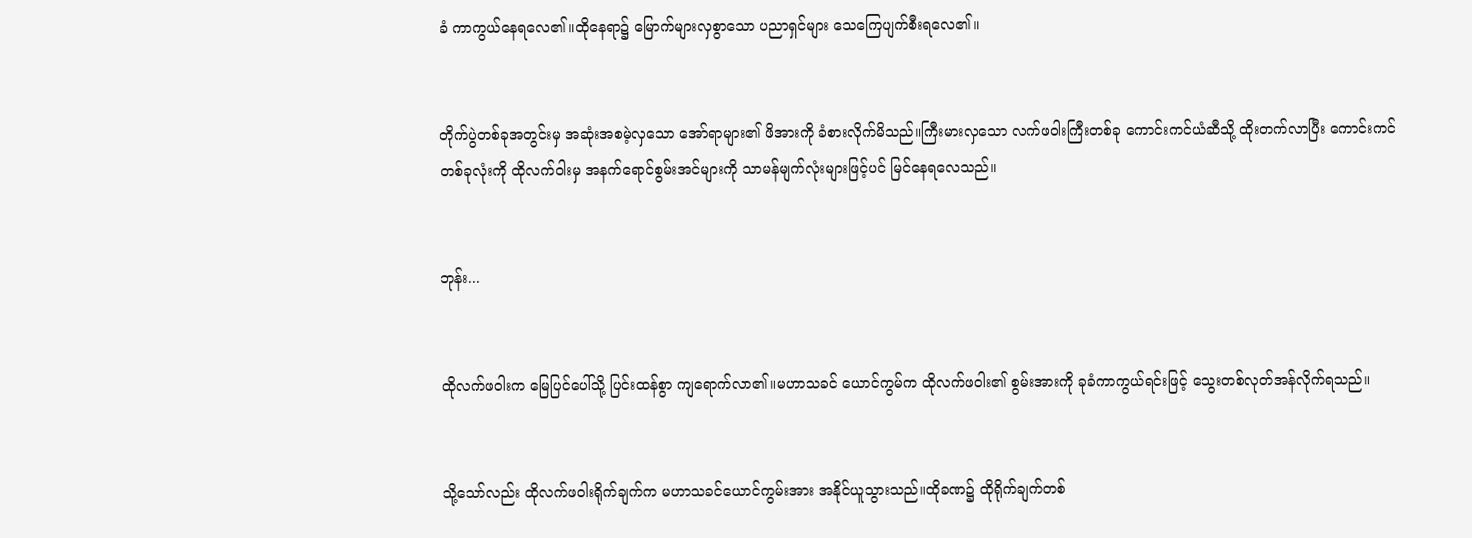ခံ ကာကွယ်နေရလေ၏။ထိုနေရာ၌ မြောက်များလှစွာသော ပညာရှင်များ သေကြေပျက်စီးရလေ၏။


တိုက်ပွဲတစ်ခုအတွင်းမှ အဆုံးအစမဲ့လှသော အော်ရာများ၏ ဖိအားကို ခံစားလိုက်မိသည်။ကြီးမားလှသော လက်ဖဝါးကြီးတစ်ခု ကောင်းကင်ယံဆီသို့ ထိုးတက်လာပြီး ကောင်းကင်တစ်ခုလုံးကို ထိုလက်ဝါးမှ အနက်ရောင်စွမ်းအင်များကို သာမန်မျက်လုံးများဖြင့်ပင် မြင်နေရလေသည်။


ဘုန်း...


ထိုလက်ဖဝါးက မြေပြင်ပေါ်သို့ ပြင်းထန်စွာ ကျရောက်လာ၏။မဟာသခင် ယောင်ကွမ်က ထိုလက်ဖဝါး၏ စွမ်းအားကို ခုခံကာကွယ်ရင်းဖြင့် သွေးတစ်လုတ်အန်လိုက်ရသည်။


သို့သော်လည်း ထိုလက်ဖဝါးရိုက်ချက်က မဟာသခင်ယောင်ကွမ်းအား အနိုင်ယူသွားသည်။ထိုခဏ၌ ထိုရိုက်ချက်တစ်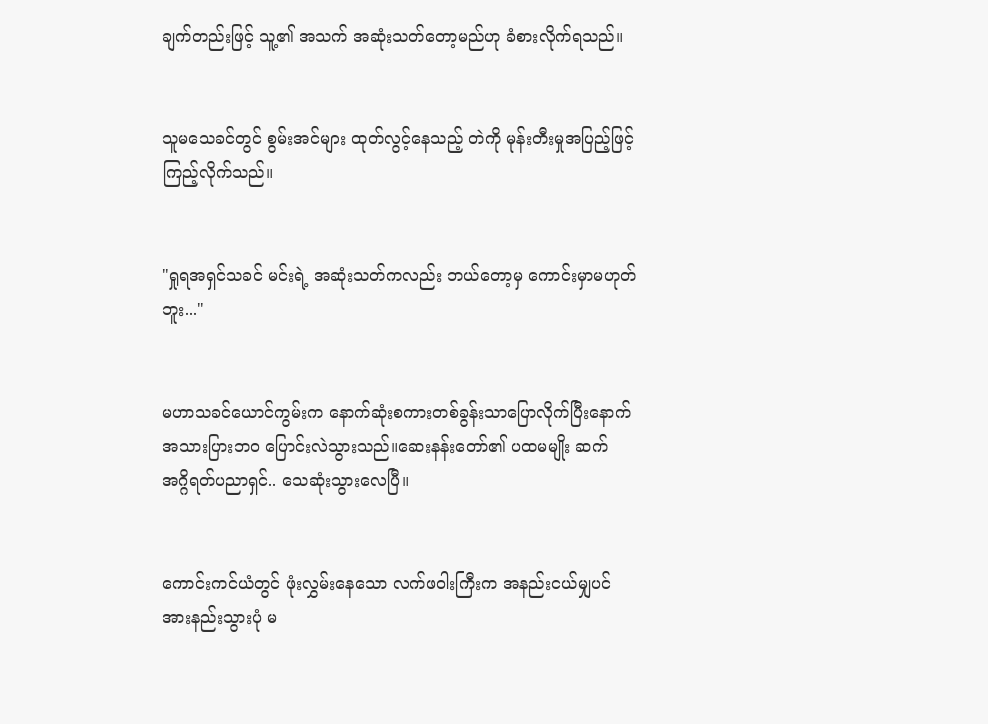ချက်တည်းဖြင့် သူ့၏ အသက် အဆုံးသတ်တော့မည်ဟု ခံစားလိုက်ရသည်။


သူမသေခင်တွင် စွမ်းအင်များ ထုတ်လွင့်နေသည့် တဲကို မုန်းတီးမှုအပြည့်ဖြင့် ကြည့်လိုက်သည်။


"ရှုရအရှင်သခင် မင်းရဲ့ အဆုံးသတ်ကလည်း ဘယ်တော့မှ ကောင်းမှာမဟုတ်ဘူး..."


မဟာသခင်ယောင်ကွမ်းက နောက်ဆုံးစကားတစ်ခွန်းသာပြောလိုက်ပြီးနောက် အသားပြားဘဝ ပြောင်းလဲသွားသည်။ဆေးနန်းတော်၏ ပထမမျိုး ဆက် အဂ္ဂိရတ်ပညာရှင်.. သေဆုံးသွားလေပြီ။


ကောင်းကင်ယံတွင် ဖုံးလွှမ်းနေသော လက်ဖဝါးကြီးက အနည်းငယ်မျှပင် အားနည်းသွားပုံ မ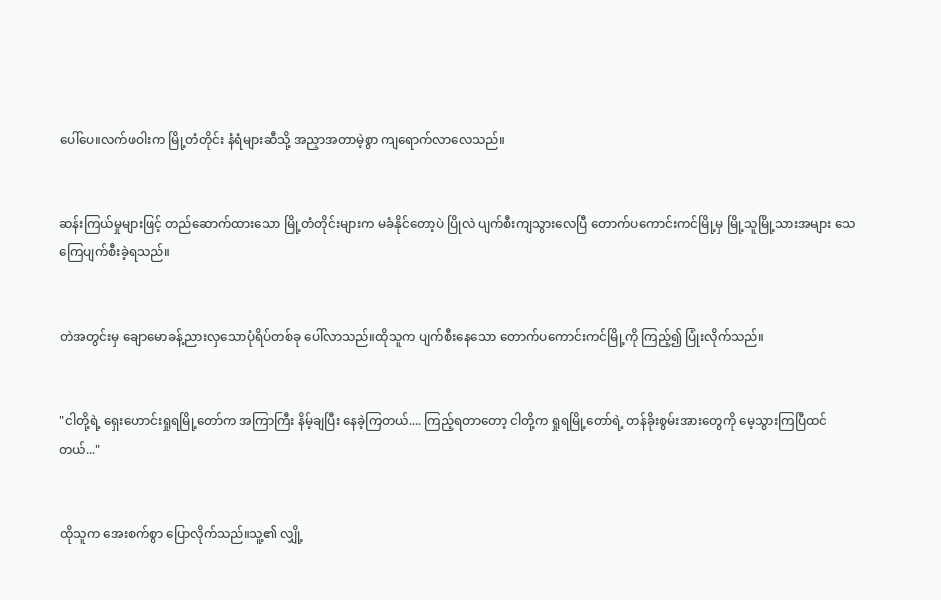ပေါ်ပေ။လက်ဖဝါးက မြို့တံတိုင်း နံရံများဆီသို့ အညှာအတာမဲ့စွာ ကျရောက်လာလေသည်။


ဆန်းကြယ်မှုများဖြင့် တည်ဆောက်ထားသော မြို့တံတိုင်းများက မခံနိုင်တော့ပဲ ပြိုလဲ ပျက်စီးကျသွားလေပြီ တောက်ပကောင်းကင်မြို့မှ မြို့သူမြို့သားအများ သေကြေပျက်စီးခဲ့ရသည်။


တဲအတွင်းမှ ချောမောခန့်ညားလှသောပုံရိပ်တစ်ခု ပေါ်လာသည်။ထိုသူက ပျက်စီးနေသော တောက်ပကောင်းကင်မြို့ကို ကြည့်၍ ပြုံးလိုက်သည်။


"ငါတို့ရဲ့ ရှေးဟောင်းရှုရမြို့တော်က အကြာကြီး နိမ့်ချပြီး နေခဲ့ကြတယ်.... ကြည့်ရတာတော့ ငါတို့က ရှုရမြို့တော်ရဲ့ တန်ခိုးစွမ်းအားတွေကို မေ့သွားကြပြီထင်တယ်..."


ထိုသူက အေးစက်စွာ ပြောလိုက်သည်။သူ့၏ လျှို့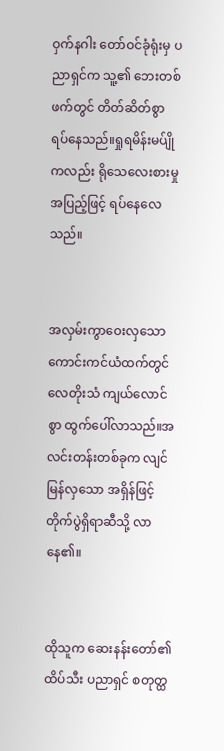ဝှက်နဂါး တော်ဝင်ခုံရုံးမှ ပညာရှင်က သူ့၏ ဘေးတစ်ဖက်တွင် တိတ်ဆိတ်စွာ ရပ်နေသည်။ရှုရမိန်းမပ်ျိုကလည်း ရိုသေလေးစားမှုအပြည့်ဖြင့် ရပ်နေလေသည်။


အလှမ်းကွာဝေးလှသောကောင်းကင်ယံထက်တွင် လေတိုးသံ ကျယ်လောင်စွာ ထွက်ပေါ်လာသည်။အလင်းတန်းတစ်ခုက လျင်မြန်လှသော အရှိန်ဖြင့် တိုက်ပွဲရှိရာဆီသို့ လာနေ၏။


ထိုသူက ဆေးနန်းတော်၏ ထိပ်သီး ပညာရှင် စတုတ္ထ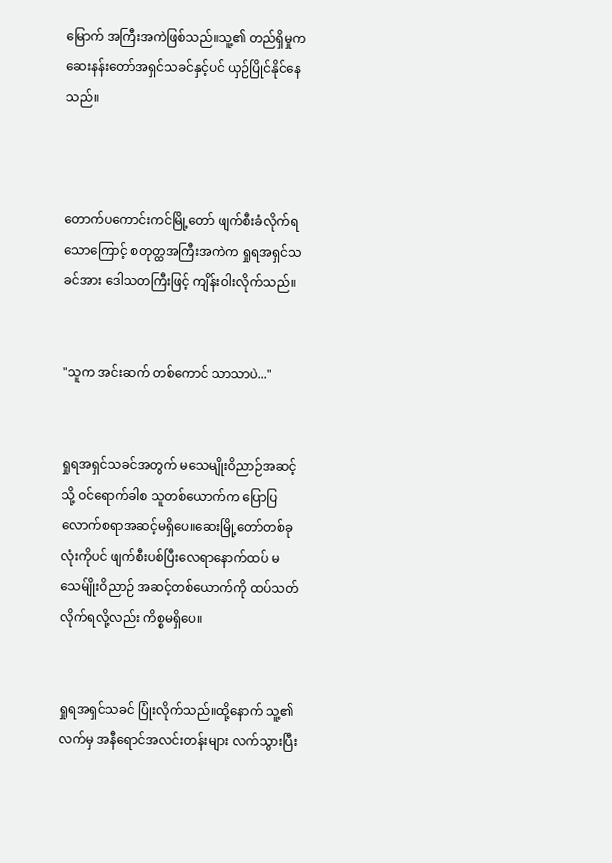မြောက် အကြီးအကဲဖြစ်သည်။သူ့၏ တည်ရှိမှုက ဆေးနန်းတော်အရှင်သခင်နှင့်ပင် ယှဉ်ပြိုင်နိုင်နေသည်။



တောက်ပကောင်းကင်မြို့တော် ဖျက်စီးခံလိုက်ရသောကြောင့် စတုတ္ထအကြီးအကဲက ရှုရအရှင်သခင်အား ဒေါသတကြီးဖြင့် ကျိန်းဝါးလိုက်သည်။


"သူက အင်းဆက် တစ်ကောင် သာသာပဲ..."


ရှုရအရှင်သခင်အတွက် မသေမျိုးဝိညာဉ်အဆင့်သို့ ဝင်ရောက်ခါစ သူတစ်ယောက်က ပြောပြလောက်စရာအဆင့်မရှိပေ။ဆေးမြို့တော်တစ်ခုလုံးကိုပင် ဖျက်စီးပစ်ပြီးလေရာနောက်ထပ် မသေမ်ျိုးဝိညာဉ် အဆင့်တစ်ယောက်ကို ထပ်သတ်လိုက်ရလို့လည်း ကိစ္စမရှိပေ။


ရှုရအရှင်သခင် ပြုံးလိုက်သည်။ထို့နောက် သူ့၏ လက်မှ အနီရောင်အလင်းတန်းများ လက်သွားပြီး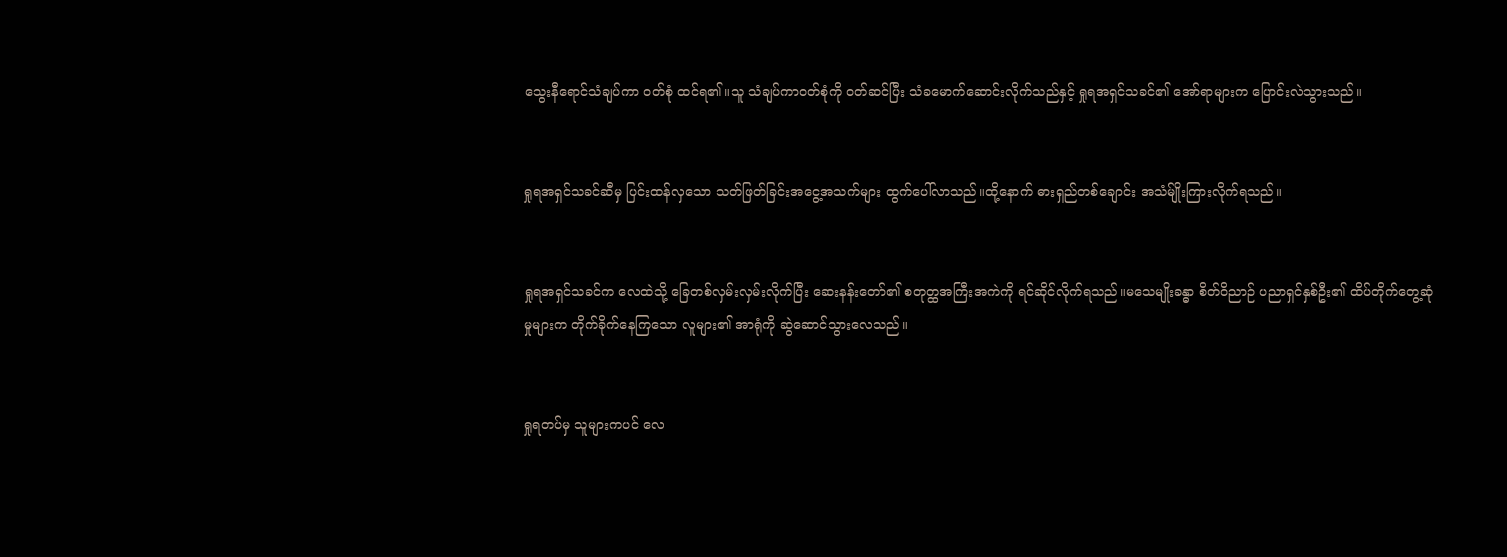သွေးနီရောင်သံချပ်ကာ ဝတ်စုံ ထင်ရ၏။သူ သံချပ်ကာဝတ်စုံကို ဝတ်ဆင်ပြီး သံခမောက်ဆောင်းလိုက်သည်နှင့် ရှုရအရှင်သခင်၏ အော်ရာများက ပြောင်းလဲသွားသည်။


ရှုရအရှင်သခင်ဆီမှ ပြင်းထန်လှသော သတ်ဖြတ်ခြင်းအငွေ့အသက်များ ထွက်ပေါ်လာသည်။ထို့နောက် ဓားရှည်တစ်ချောင်း အသံမ်ျိုးကြားလိုက်ရသည်။


ရှုရအရှင်သခင်က လေထဲသို့ ခြေတစ်လှမ်းလှမ်းလိုက်ပြီး ဆေးနန်းတော်၏ စတုတ္ထအကြီးအကဲကို ရင်ဆိုင်လိုက်ရသည်။မသေမျိုးခန္ဓာ စိတ်ဝိညာဉ် ပညာရှင်နှစ်ဦး၏ ထိပ်တိုက်တွေ့ဆုံမှုများက တိုက်ခိုက်နေကြသော လူများ၏ အာရုံကို ဆွဲဆောင်သွားလေသည်။


ရှုရတပ်မှ သူများကပင် လေ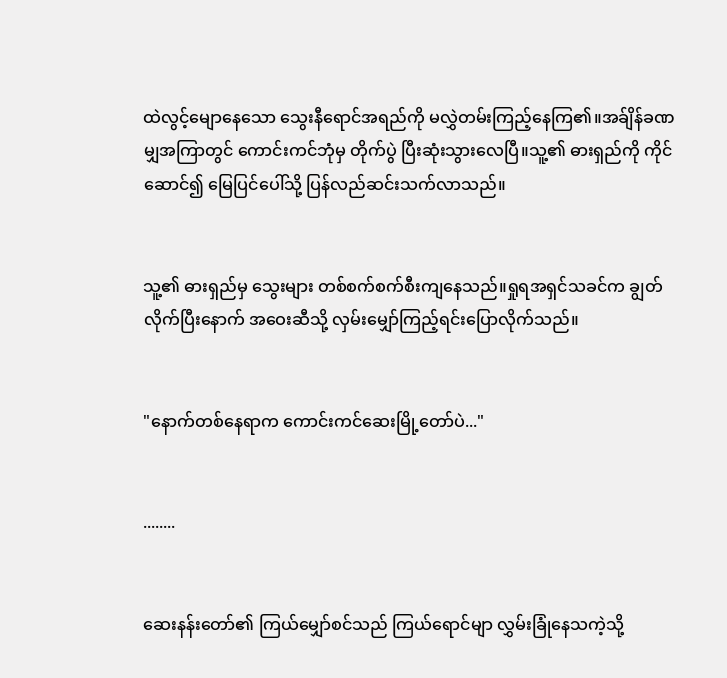ထဲလွင့်မျောနေသော သွေးနီရောင်အရည်ကို မလွှဲတမ်းကြည့်နေကြ၏။အခ်ျိန်ခဏမျှအကြာတွင် ကောင်းကင်ဘုံမှ တိုက်ပွဲ ပြီးဆုံးသွားလေပြီ။သူ့၏ ဓားရှည်ကို ကိုင်ဆောင်၍ မြေပြင်ပေါ်သို့ ပြန်လည်ဆင်းသက်လာသည်။


သူ့၏ ဓားရှည်မှ သွေးများ တစ်စက်စက်စီးကျနေသည်။ရှုရအရှင်သခင်က ချွတ်လိုက်ပြီးနောက် အဝေးဆီသို့ လှမ်းမျှော်ကြည့်ရင်းပြောလိုက်သည်။


"နောက်တစ်နေရာက ကောင်းကင်ဆေးမြို့တော်ပဲ..."


........


ဆေးနန်းတော်၏ ကြယ်မျှော်စင်သည် ကြယ်ရောင်မျာ လွှမ်းခြုံနေသကဲ့သို့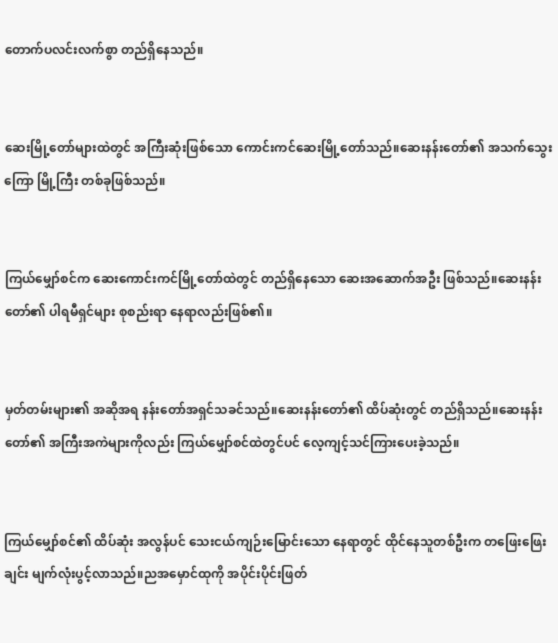တောက်ပလင်းလက်စွာ တည်ရှိနေသည်။


ဆေးမြို့တော်များထဲတွင် အကြီးဆုံးဖြစ်သော ကောင်းကင်ဆေးမြို့တော်သည်။ဆေးနန်းတော်၏ အသက်သွေးကြော မြို့ကြီး တစ်ခုဖြစ်သည်။


ကြယ်မျှော်စင်က ဆေးကောင်းကင်မြို့တော်ထဲတွင် တည်ရှိနေသော ဆေးအဆောက်အဦး ဖြစ်သည်။ဆေးနန်းတော်၏ ပါရမီရှင်များ စုစည်းရာ နေရာလည်းဖြစ်၏။


မှတ်တမ်းများ၏ အဆိုအရ နန်းတော်အရှင်သခင်သည်။ဆေးနန်းတော်၏ ထိပ်ဆုံးတွင် တည်ရှိသည်။ဆေးနန်းတော်၏ အကြီးအကဲများကိုလည်း ကြယ်မျှော်စင်ထဲတွင်ပင် လေ့ကျင့်သင်ကြားပေးခဲ့သည်။


ကြယ်မျှော်စင်၏ ထိပ်ဆုံး အလွန်ပင် သေးငယ်ကျဉ်းမြောင်းသော နေရာတွင် ထိုင်နေသူတစ်ဦးက တဖြေးဖြေးချင်း မျက်လုံးပွင့်လာသည်။ညအမှောင်ထုကို အပိုင်းပိုင်းဖြတ်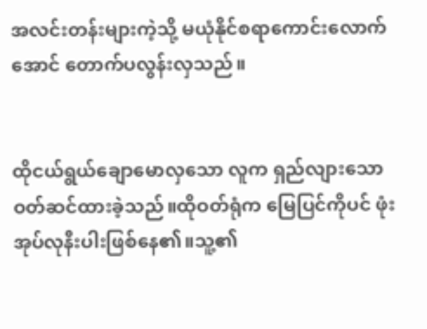အလင်းတန်းများကဲ့သို့ မယုံနိုင်စရာကောင်းလောက်အောင် တောက်ပလွန်းလှသည်။


ထိုငယ်ရွယ်ချောမောလှသော လူက ရှည်လျားသော ဝတ်ဆင်ထားခဲ့သည်။ထိုဝတ်ရုံက မြေပြင်ကိုပင် ဖုံးအုပ်လုနီးပါးဖြစ်နေ၏။သူ့၏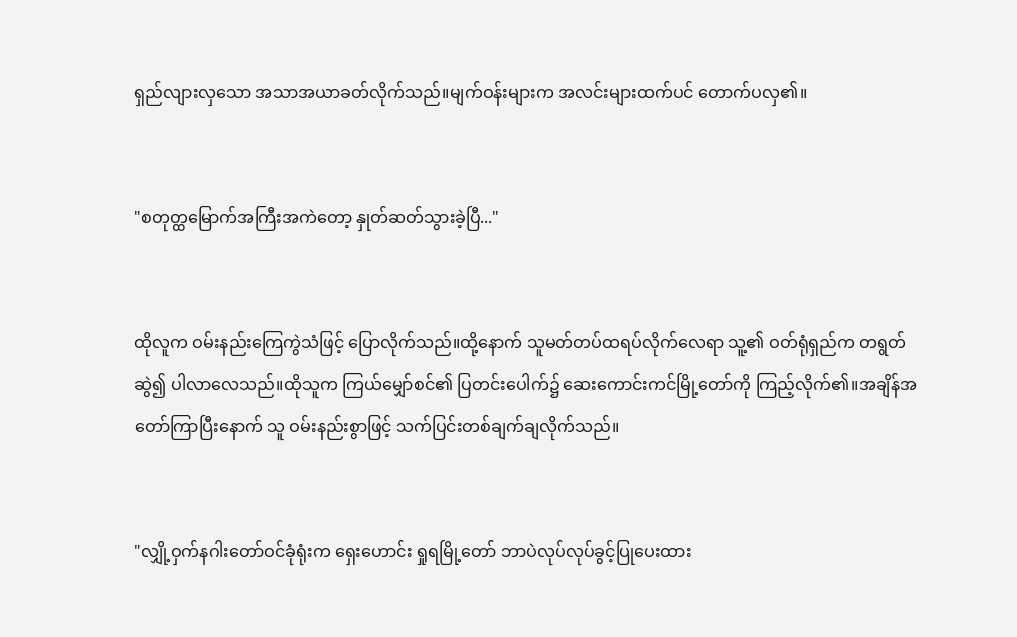ရှည်လျားလှသော အသာအယာခတ်လိုက်သည်။မျက်ဝန်းများက အလင်းများထက်ပင် တောက်ပလှ၏။


"စတုတ္ထမြောက်အကြီးအကဲတော့ နှုတ်ဆတ်သွားခဲ့ပြီ..."


ထိုလူက ဝမ်းနည်းကြေကွဲသံဖြင့် ပြောလိုက်သည်။ထို့နောက် သူမတ်တပ်ထရပ်လိုက်လေရာ သူ့၏ ဝတ်ရုံရှည်က တရွတ်ဆွဲ၍ ပါလာလေသည်။ထိုသူက ကြယ်မျှော်စင်၏ ပြတင်းပေါက်၌ ဆေးကောင်းကင်မြို့တော်ကို ကြည့်လိုက်၏။အချိန်အတော်ကြာပြီးနောက် သူ ဝမ်းနည်းစွာဖြင့် သက်ပြင်းတစ်ချက်ချလိုက်သည်။


"လျှို့ဝှက်နဂါးတော်ဝင်ခုံရုံးက ရှေးဟောင်း ရှုရမြို့တော် ဘာပဲလုပ်လုပ်ခွင့်ပြုပေးထား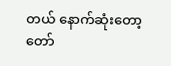တယ် နောက်ဆုံးတော့ တော်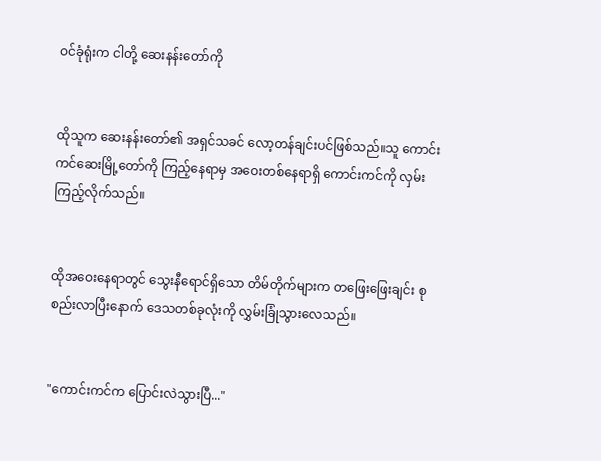ဝင်ခုံရုံးက ငါတို့ ဆေးနန်းတော်ကို


ထိုသူက ဆေးနန်းတော်၏ အရှင်သခင် လော့တန်ချင်းပင်ဖြစ်သည်။သူ ကောင်းကင်ဆေးမြို့တော်ကို ကြည့်နေရာမှ အဝေးတစ်နေရာရှိ ကောင်းကင်ကို လှမ်းကြည့်လိုက်သည်။


ထိုအဝေးနေရာတွင် သွေးနီရောင်ရှိသော တိမ်တိုက်များက တဖြေးဖြေးချင်း စုစည်းလာပြီးနောက် ဒေသတစ်ခုလုံးကို လွှမ်းခြုံသွားလေသည်။


"ကောင်းကင်က ပြောင်းလဲသွားပြီ..."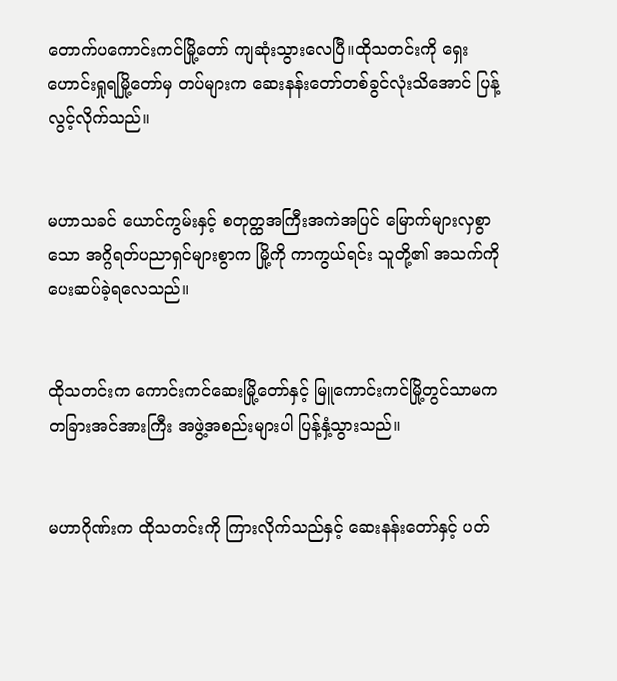တောက်ပကောင်းကင်မြို့တော် ကျဆုံးသွားလေပြီ။ထိုသတင်းကို ရှေးဟောင်းရှုရမြို့တော်မှ တပ်များက ဆေးနန်းတော်တစ်ခွင်လုံးသိအောင် ပြန့်လွင့်လိုက်သည်။


မဟာသခင် ယောင်ကွမ်းနှင့် စတုတ္ထအကြီးအကဲအပြင် မြောက်များလှစွာသော အဂ္ဂိရတ်ပညာရှင်များစွာက မြို့ကို ကာကွယ်ရင်း သူတို့၏ အသက်ကို ပေးဆပ်ခဲ့ရလေသည်။


ထိုသတင်းက ကောင်းကင်ဆေးမြို့တော်နှင့် မြူကောင်းကင်မြို့တွင်သာမက တခြားအင်အားကြီး အဖွဲ့အစည်းများပါ ပြန့်နှံ့သွားသည်။


မဟာဂိုဏ်းက ထိုသတင်းကို ကြားလိုက်သည်နှင့် ဆေးနန်းတော်နှင့် ပတ်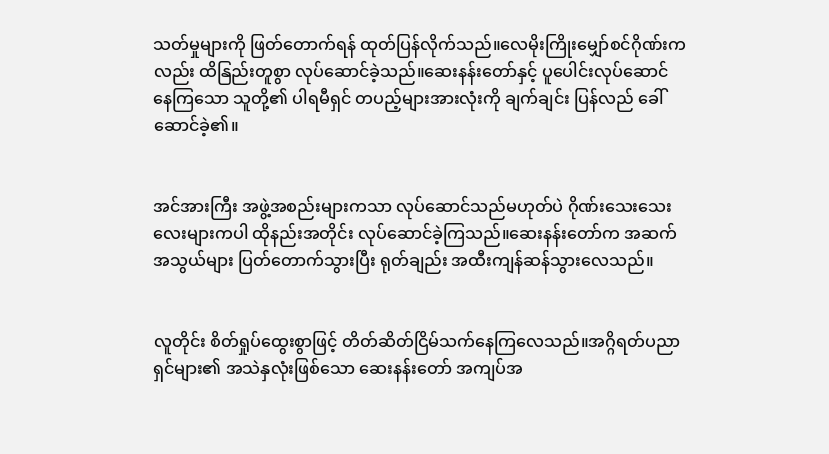သတ်မှုများကို ဖြတ်တောက်ရန် ထုတ်ပြန်လိုက်သည်။လေမိုးကြိုးမျှော်စင်ဂိုဏ်းကလည်း ထိနြည်းတူစွာ လုပ်ဆောင်ခဲ့သည်။ဆေးနန်းတော်နှင့် ပူပေါင်းလုပ်ဆောင်နေကြသော သူတို့၏ ပါရမီရှင် တပည့်များအားလုံးကို ချက်ချင်း ပြန်လည် ခေါ်ဆောင်ခဲ့၏။


အင်အားကြီး အဖွဲ့အစည်းများကသာ လုပ်ဆောင်သည်မဟုတ်ပဲ ဂိုဏ်းသေးသေးလေးများကပါ ထိုနည်းအတိုင်း လုပ်ဆောင်ခဲ့ကြသည်။ဆေးနန်းတော်က အဆက်အသွယ်များ ပြတ်တောက်သွားပြီး ရုတ်ချည်း အထီးကျန်ဆန်သွားလေသည်။


လူတိုင်း စိတ်ရှုပ်ထွေးစွာဖြင့် တိတ်ဆိတ်ငြိမ်သက်နေကြလေသည်။အဂ္ဂိရတ်ပညာရှင်များ၏ အသဲနှလုံးဖြစ်သော ဆေးနန်းတော် အကျပ်အ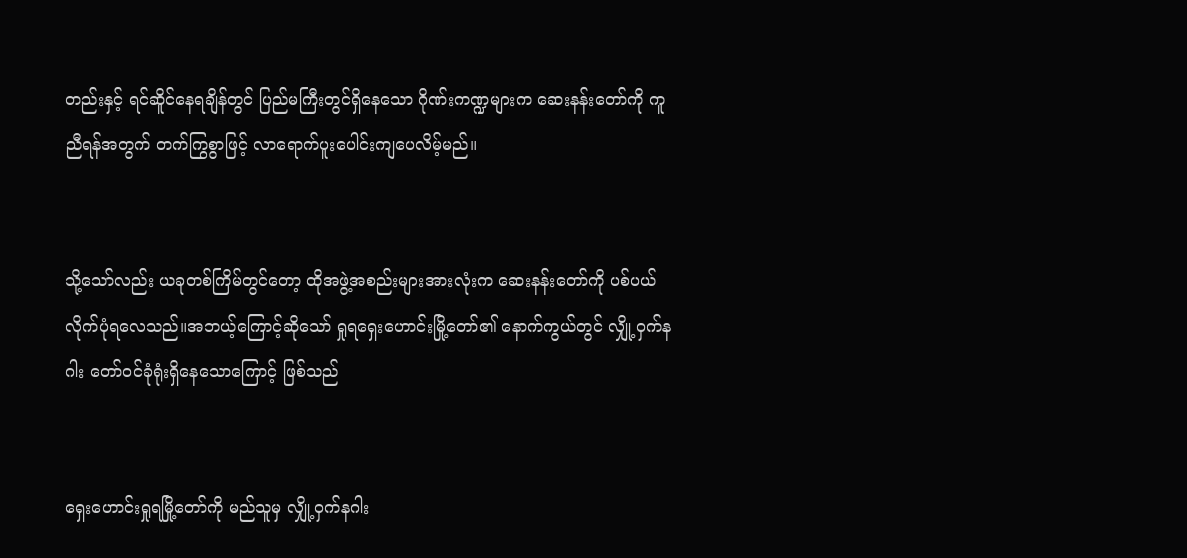တည်းနှင့် ရင်ဆိူင်နေရချိန်တွင် ပြည်မကြီးတွင်ရှိနေသော ဂိုဏ်းကဏ္ဍများက ဆေးနန်းတော်ကို ကူညီရန်အတွက် တက်ကြွစွာဖြင့် လာရောက်ပူးပေါင်းကျပေလိမ့်မည်။


သို့သော်လည်း ယခုတစ်ကြိမ်တွင်တော့ ထိုအဖွဲ့အစည်းများအားလုံးက ဆေးနန်းတော်ကို ပစ်ပယ်လိုက်ပုံရလေသည်။အဘယ့်ကြောင့်ဆိုသော် ရှုရရှေးဟောင်းမြို့တော်၏ နောက်ကွယ်တွင် လျှို့ဝှက်နဂါး တော်ဝင်ခုံရုံးရှိနေသောကြောင့် ဖြစ်သည်


ရှေးဟောင်းရှုရမြို့တော်ကို မည်သူမှ လျှို့ဝှက်နဂါး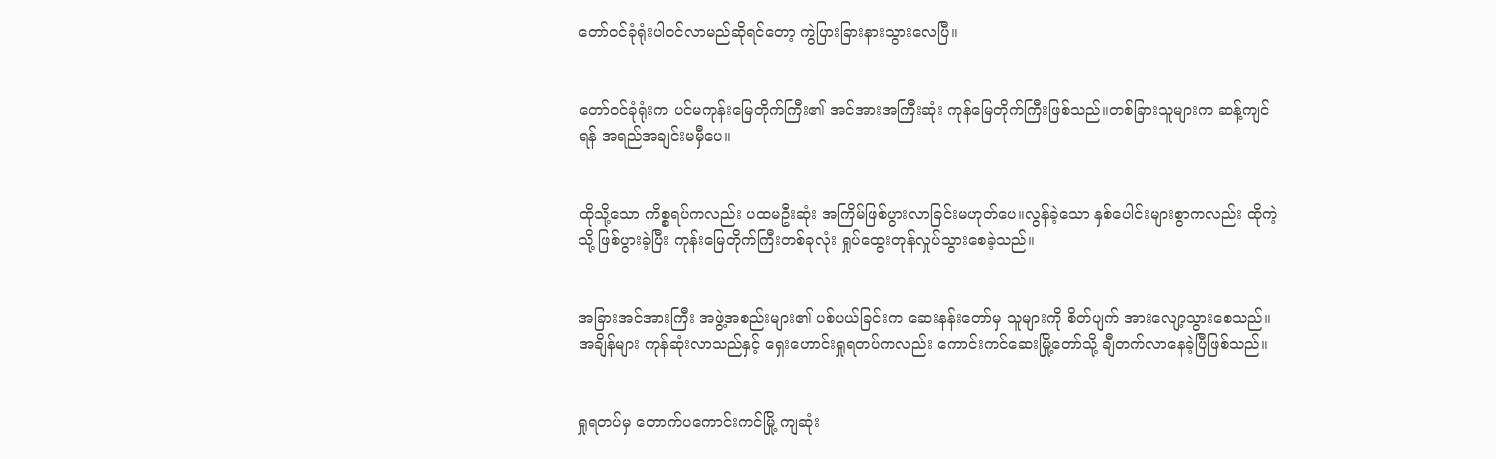တော်ဝင်ခုံရုံးပါဝင်လာမည်ဆိုရင်တော့ ကွဲပြားခြားနားသွားလေပြီ။


တော်ဝင်ခုံရုံးက ပင်မကုန်းမြေတိုက်ကြီး၏ အင်အားအကြီးဆုံး ကုန်မြေတိုက်ကြီးဖြစ်သည်။တစ်ခြားသူများက ဆန့်ကျင်ရန် အရည်အချင်းမမှီပေ။


ထိုသို့သော ကိစ္စရပ်ကလည်း ပထမဦးဆုံး အကြိမ်ဖြစ်ပွားလာခြင်းမဟုတ်ပေ။လွန်ခဲ့သော နှစ်ပေါင်းများစွာကလည်း ထိုကဲ့သို့ ဖြစ်ပွားခဲ့ပြီး ကုန်းမြေတိုက်ကြီးတစ်ခုလုံး ရှုပ်ထွေးတုန်လှုပ်သွားစေခဲ့သည်။


အခြားအင်အားကြီး အဖွဲ့အစည်းများ၏ ပစ်ပယ်ခြင်းက ဆေးနန်းတော်မှ သူများကို စိတ်ပျက် အားလျော့သွားစေသည်။အချိန်များ ကုန်ဆုံးလာသည်နှင့် ရှေးဟောင်းရှုရတပ်ကလည်း ကောင်းကင်ဆေးမြို့တော်သို့ ချီတက်လာနေခဲ့ပြီဖြစ်သည်။


ရှုရတပ်မှ တောက်ပကောင်းကင်မြို့ ကျဆုံး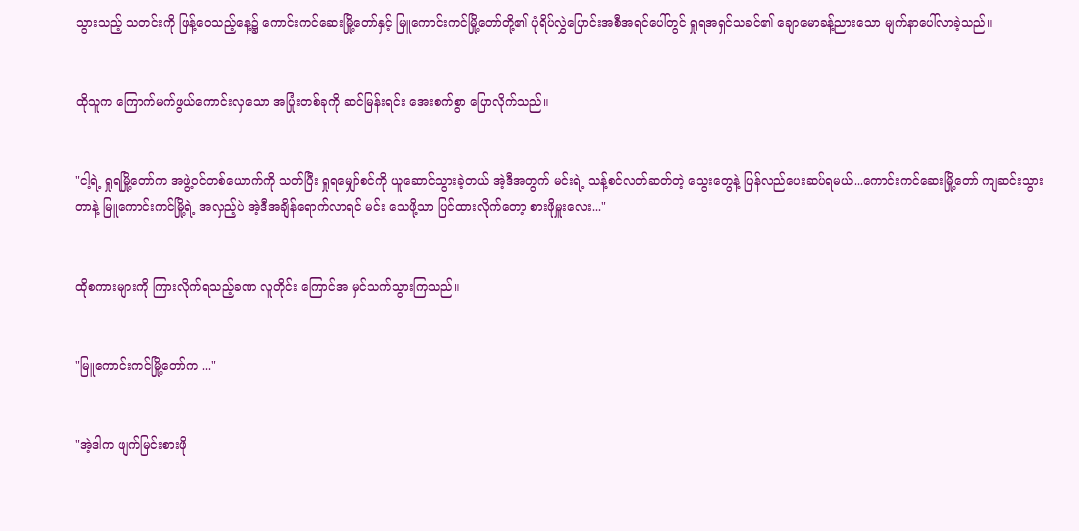သွားသည့် သတင်းကို ဖြန့်ဝေသည့်နေ့၌ ကောင်းကင်ဆေးမြို့တော်နှင့် မြူကောင်းကင်မြို့တော်တို့၏ ပုံရိပ်လွှဲပြောင်းအစီအရင်ပေါ်တွင် ရှုရအရှင်သခင်၏ ချောမောခန့်ညားသော မျက်နာပေါ်လာခဲ့သည်။


ထိုသူက ကြောက်မက်ဖွယ်ကောင်းလှသော အပြုံးတစ်ခုကို ဆင်မြန်းရင်း အေးစက်စွာ ပြောလိုက်သည်။


"ငါ့ရဲ့ ရှုရမြို့တော်က အဖွဲ့ဝင်တစ်ယောက်ကို သတ်ပြီး ရှုရမျှော်စင်ကို ယူဆောင်သွားခဲ့တယ် အဲ့ဒီအတွက် မင်းရဲ့ သန့်စင်လတ်ဆတ်တဲ့ သွေးတွေနဲ့ ပြန်လည်ပေးဆပ်ရမယ်...ကောင်းကင်ဆေးမြို့တော် ကျဆင်းသွားတာနဲ့ မြူကောင်းကင်မြို့ရဲ့ အလှည့်ပဲ အဲ့ဒီအချိန်ရောက်လာရင် မင်း သေဖို့သာ ပြင်ထားလိုက်တော့ စားဖိုမှူးလေး..."


ထိုစကားများကို ကြားလိုက်ရသည့်ခဏ လူတိုင်း ကြောင်အ မှင်သက်သွားကြသည်။


"မြူကောင်းကင်မြို့တော်က ..."


"အဲ့ဒါက ဖျက်မြင်းစားဖို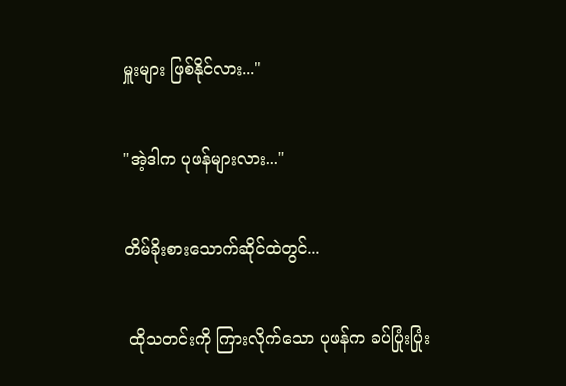မှူးများ ဖြစ်နိုင်လား..."


"အဲ့ဒါက ပုဖန်များလား..."


တိမ်ခိုးစားသောက်ဆိုင်ထဲတွင်...


 ထိုသတင်းကို ကြားလိုက်သော ပုဖန်က ခပ်ပြုံးပြုံး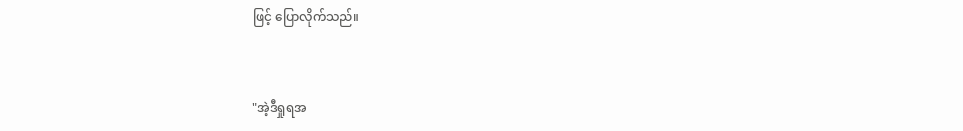ဖြင့် ပြောလိုက်သည်။


"အဲ့ဒီရှုရအ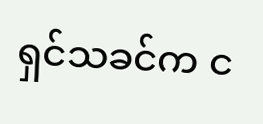ရှင်သခင်က င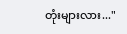တုံးများလား..."